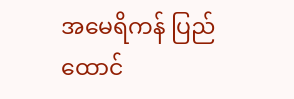အမေရိကန် ပြည်ထောင်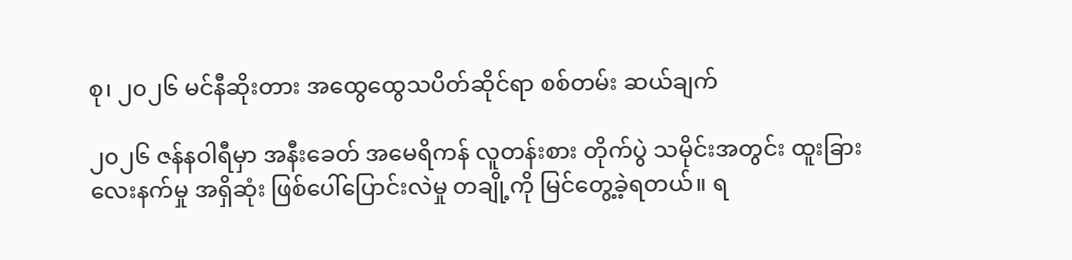စု၊ ၂၀၂၆ မင်နီဆိုးတား အထွေထွေသပိတ်ဆိုင်ရာ စစ်တမ်း ဆယ်ချက်

၂၀၂၆ ဇန်နဝါရီမှာ အနီးခေတ် အမေရိကန် လူတန်းစား တိုက်ပွဲ သမိုင်းအတွင်း ထူးခြားလေးနက်မှု အရှိဆုံး ဖြစ်ပေါ်ပြောင်းလဲမှု တချို့ကို မြင်တွေ့ခဲ့ရတယ်။ ရ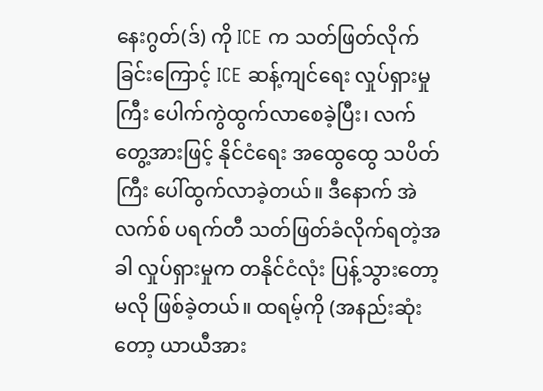နေးဂွတ်(ဒ်) ကို ICE က သတ်ဖြတ်လိုက်ခြင်းကြောင့် ICE ဆန့်ကျင်ရေး လှုပ်ရှားမှုကြီး ပေါက်ကွဲထွက်လာစေခဲ့ပြီး၊ လက်တွေ့အားဖြင့် နိုင်ငံရေး အထွေထွေ သပိတ်ကြီး ပေါ်ထွက်လာခဲ့တယ်။ ဒီနောက် အဲလက်စ် ပရက်တီ သတ်ဖြတ်ခံလိုက်ရတဲ့အခါ လှုပ်ရှားမှုက တနိုင်ငံလုံး ပြန့်သွားတော့မလို ဖြစ်ခဲ့တယ်။ ထရမ့်ကို (အနည်းဆုံးတော့ ယာယီအား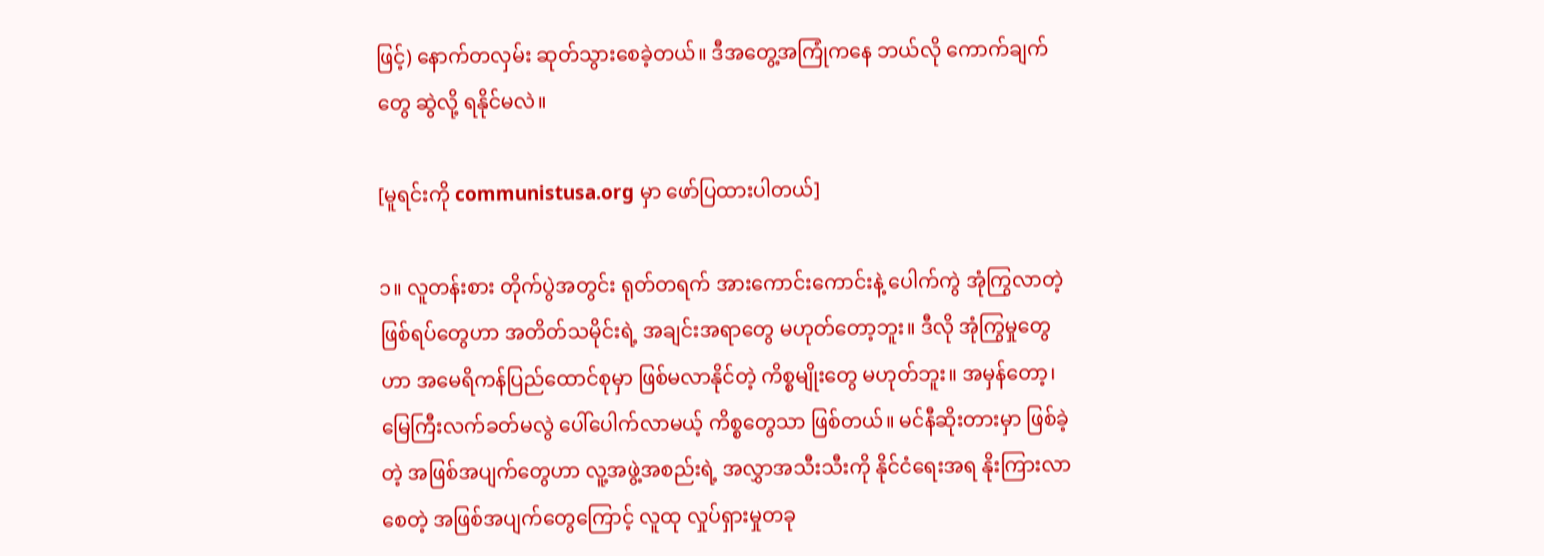ဖြင့်) နောက်တလှမ်း ဆုတ်သွားစေခဲ့တယ်။ ဒီအတွေ့အကြုံကနေ ဘယ်လို ကောက်ချက်တွေ ဆွဲလို့ ရနိုင်မလဲ။

[မူရင်းကို communistusa.org မှာ ဖော်ပြထားပါတယ်]

၁။ လူတန်းစား တိုက်ပွဲအတွင်း ရုတ်တရက် အားကောင်းကောင်းနဲ့ ပေါက်ကွဲ အုံကြွလာတဲ့ ဖြစ်ရပ်တွေဟာ အတိတ်သမိုင်းရဲ့ အချင်းအရာတွေ မဟုတ်တော့ဘူး။ ဒီလို အုံကြွမှုတွေဟာ အမေရိကန်ပြည်ထောင်စုမှာ ဖြစ်မလာနိုင်တဲ့ ကိစ္စမျိုးတွေ မဟုတ်ဘူး။ အမှန်တော့၊ မြေကြီးလက်ခတ်မလွဲ ပေါ်ပေါက်လာမယ့် ကိစ္စတွေသာ ဖြစ်တယ်။ မင်နီဆိုးတားမှာ ဖြစ်ခဲ့တဲ့ အဖြစ်အပျက်တွေဟာ လူ့အဖွဲ့အစည်းရဲ့ အလွှာအသီးသီးကို နိုင်ငံရေးအရ နိုးကြားလာစေတဲ့ အဖြစ်အပျက်တွေကြောင့် လူထု လှုပ်ရှားမှုတခု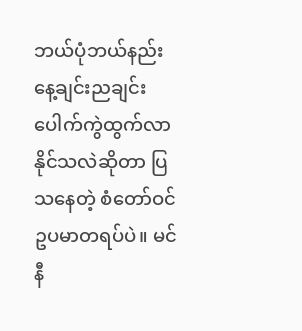ဘယ်ပုံဘယ်နည်း နေ့ချင်းညချင်း ပေါက်ကွဲထွက်လာနိုင်သလဲဆိုတာ ပြသနေတဲ့ စံတော်ဝင် ဥပမာတရပ်ပဲ။ မင်နီ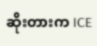ဆိုးတားက ICE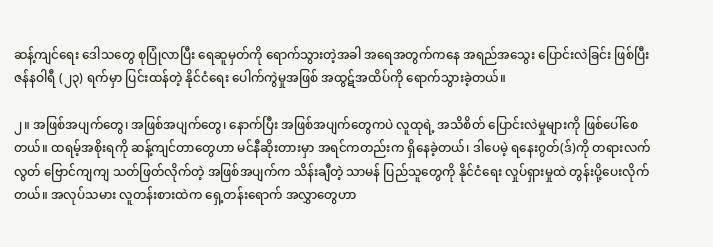ဆန့်ကျင်ရေး ဒေါသတွေ စုပြုံလာပြီး ရေဆူမှတ်ကို ရောက်သွားတဲ့အခါ အရေအတွက်ကနေ အရည်‌အသွေး ပြောင်းလဲခြင်း ဖြစ်ပြီး ဇန်နဝါရီ (၂၃) ရက်မှာ ပြင်းထန်တဲ့ နိုင်ငံရေး ပေါက်ကွဲမှုအဖြစ် အထွဋ်အထိပ်ကို ရောက်သွားခဲ့တယ်။

၂။ အဖြစ်အပျက်တွေ၊ အဖြစ်အပျက်တွေ၊ နောက်ပြီး အဖြစ်အပျက်တွေကပဲ လူထုရဲ့ အသိစိတ် ပြောင်းလဲမှုများကို ဖြစ်ပေါ်စေတယ်။ ထရမ့်အစိုးရကို ဆန့်ကျင်တာတွေဟာ မင်နီဆိုးတားမှာ အရင်ကတည်းက ရှိနေခဲ့တယ်၊ ဒါပေမဲ့ ရနေးဂွတ်(ဒ်)ကို တရားလက်လွတ် ဗြောင်ကျကျ သတ်ဖြတ်လိုက်တဲ့ အဖြစ်အပျက်က သိန်းချီတဲ့ သာမန် ပြည်သူတွေကို နိုင်ငံရေး လှုပ်ရှားမှုထဲ တွန်းပို့ပေးလိုက်တယ်။ အလုပ်သမား လူတန်းစားထဲက ရှေ့တန်းရောက် အလွှာတွေဟာ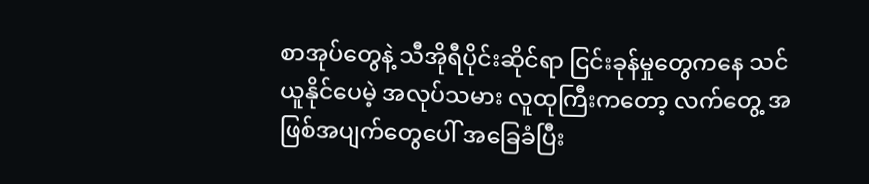စာအုပ်တွေနဲ့ သီအိုရီပိုင်းဆိုင်ရာ ငြင်းခုန်မှုတွေကနေ သင်ယူနိုင်ပေမဲ့ အလုပ်သမား လူထုကြီးကတော့ လက်တွေ့ အဖြစ်အပျက်တွေပေါ် အခြေခံပြီး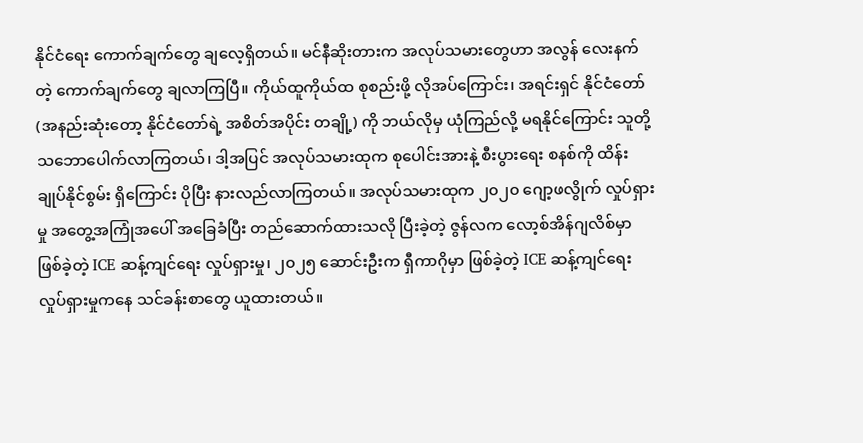နိုင်ငံရေး ကောက်ချက်တွေ ချလေ့ရှိတယ်။ မင်နီဆိုးတားက အလုပ်သမားတွေဟာ အလွန် လေးနက်တဲ့ ကောက်ချက်တွေ ချလာကြပြီ။ ကိုယ်ထူကိုယ်ထ စုစည်းဖို့ လိုအပ်ကြောင်း၊ အရင်းရှင် နိုင်ငံတော် (အနည်းဆုံးတော့ နိုင်ငံတော်ရဲ့ အစိတ်အပိုင်း တချို့) ကို ဘယ်လိုမှ ယုံကြည်လို့ မရနိုင်ကြောင်း သူတို့ သဘောပေါက်လာကြတယ်၊ ဒါ့အပြင် အလုပ်သမားထုက စုပေါင်းအားနဲ့ စီးပွားရေး စနစ်ကို ထိန်းချုပ်နိုင်စွမ်း ရှိကြောင်း ပိုပြီး နားလည်လာကြတယ်။ အလုပ်သမားထုက ၂၀၂၀ ဂျော့ဖလွိုက် လှုပ်ရှားမှု အတွေ့အကြုံအပေါ် အခြေခံပြီး တည်ဆောက်ထားသလို ပြီးခဲ့တဲ့ ဇွန်လက လော့စ်အိန်ဂျလိစ်မှာ ဖြစ်ခဲ့တဲ့ ICE ဆန့်ကျင်ရေး လှုပ်ရှားမှု၊ ၂၀၂၅ ဆောင်းဦးက ရှီကာဂိုမှာ ဖြစ်ခဲ့တဲ့ ICE ဆန့်ကျင်ရေး လှုပ်ရှားမှုကနေ သင်ခန်းစာတွေ ယူထားတယ်။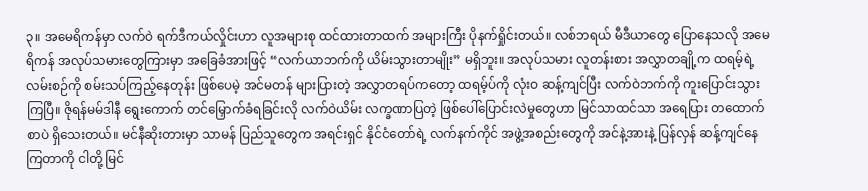၃။ အမေရိကန်မှာ လက်ဝဲ ရက်ဒီကယ်လှိုင်းဟာ လူအများစု ထင်ထားတာထက် အများကြီး ပိုနက်ရှိုင်းတယ်။ လစ်ဘရယ် မီဒီယာတွေ ပြောနေသလို အမေရိကန် အလုပ်သမားတွေကြားမှာ အခြေခံအားဖြင့် “လက်ယာဘက်ကို ယိမ်းသွားတာမျိုး” မရှိဘူး။ အလုပ်သမား လူတန်းစား အလွှာတချို့က ထရမ့်ရဲ့ လမ်းစဉ်ကို စမ်းသပ်ကြည့်နေတုန်း ဖြစ်ပေမဲ့ အင်မတန် များပြားတဲ့ အလွှာတရပ်ကတော့ ထရမ့်ပ်ကို လုံးဝ ဆန့်ကျင်ပြီး လက်ဝဲဘက်ကို ကူးပြောင်းသွားကြပြီ။ ဇိုရန်မမ်ဒါနီ ရွေးကောက် တင်မြှောက်ခံရခြင်းလို လက်ဝဲယိမ်း လက္ခဏာပြတဲ့ ဖြစ်ပေါ်ပြောင်းလဲမှုတွေဟာ မြင်သာထင်သာ အရေပြား တထောက်စာပဲ ရှိသေးတယ်။ မင်နီဆိုးတားမှာ သာမန် ပြည်သူတွေက အရင်းရှင် နိုင်ငံတော်ရဲ့ လက်နက်ကိုင် အဖွဲ့အစည်းတွေကို အင်နဲ့အားနဲ့ ပြန်လှန် ဆန့်ကျင်နေကြတာကို ငါတို့ မြင်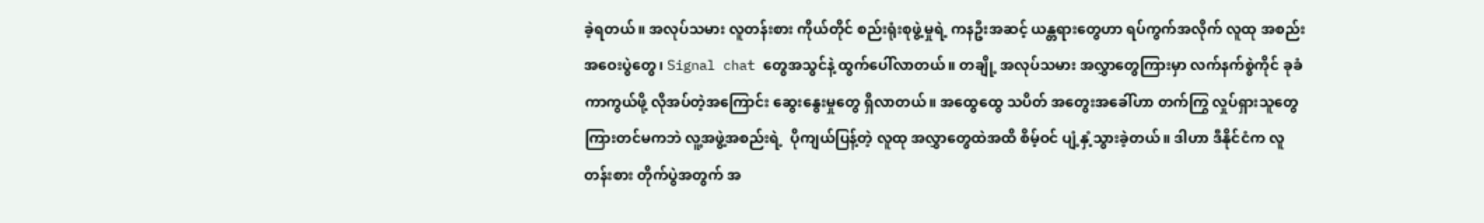ခဲ့ရတယ်။ အလုပ်သမား လူတန်းစား ကိုယ်တိုင် စည်းရုံးစုဖွဲ့မှုရဲ့ ကနဦးအဆင့် ယန္တရားတွေဟာ ရပ်ကွက်အလိုက် လူထု အစည်းအဝေးပွဲတွေ၊ Signal chat တွေအသွင်နဲ့ ထွက်ပေါ်လာတယ်။ တချို့ အလုပ်သမား အလွှာတွေကြားမှာ လက်နက်စွဲကိုင် ခုခံကာကွယ်ဖို့ လိုအပ်တဲ့အကြောင်း ဆွေးနွေးမှုတွေ ရှိလာတယ်။ အထွေထွေ သပိတ် အတွေးအခေါ်ဟာ တက်ကြွ လှုပ်ရှားသူတွေကြားတင်မကဘဲ လူ့အဖွဲ့အစည်းရဲ့  ပိုကျယ်ပြန့်တဲ့ လူထု အလွှာတွေထဲအထိ စိမ့်ဝင် ပျံ့နှံ့သွားခဲ့တယ်။ ဒါဟာ ဒီနိုင်ငံက လူတန်းစား တိုက်ပွဲအတွက် အ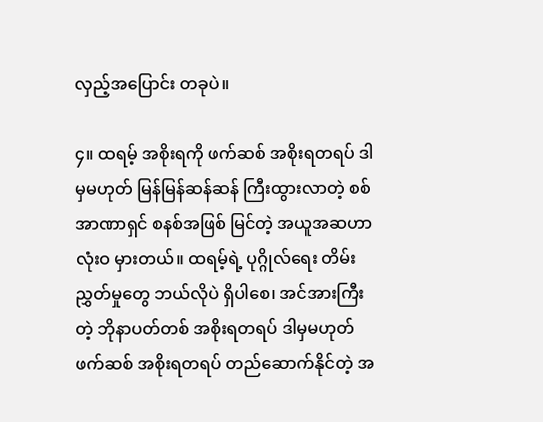လှည့်အပြောင်း တခုပဲ။

၄။ ထရမ့် အစိုးရကို ဖက်ဆစ် အစိုးရတရပ် ဒါမှမဟုတ် မြန်မြန်ဆန်ဆန် ကြီးထွားလာတဲ့ စစ်အာဏာရှင် စနစ်အဖြစ် မြင်တဲ့ အယူအဆဟာ လုံးဝ မှားတယ်။ ထရမ့်ရဲ့ ပုဂ္ဂိုလ်ရေး တိမ်းညွှတ်မှုတွေ ဘယ်လိုပဲ ရှိပါစေ၊ အင်အားကြီးတဲ့ ဘိုနာပတ်တစ် အစိုးရတရပ် ဒါမှမဟုတ် ဖက်ဆစ် အစိုးရတရပ် တည်ဆောက်နိုင်တဲ့ အ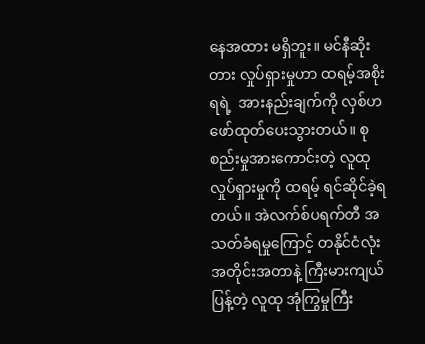နေအထား မရှိဘူး။ မင်နီဆိုးတား လှုပ်ရှားမှုဟာ ထရမ့်အစိုးရရဲ့  အားနည်းချက်ကို လှစ်ဟ ဖော်ထုတ်ပေးသွားတယ်။ စုစည်းမှုအားကောင်းတဲ့ လူထု လှုပ်ရှားမှုကို ထရမ့် ရင်ဆိုင်ခဲ့ရတယ်။ အဲလက်စ်ပရက်တီ အသတ်ခံရမှုကြောင့် တနိုင်ငံလုံး အတိုင်းအတာနဲ့ ကြီးမားကျယ်ပြန့်တဲ့ လူထု အုံကြွမှုကြီး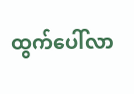ထွက်ပေါ်လာ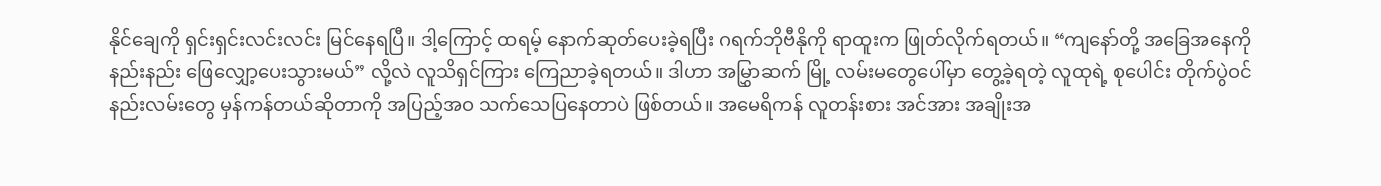နိုင်ချေကို ရှင်းရှင်းလင်းလင်း မြင်နေရပြီ။ ဒါ့ကြောင့် ထရမ့် နောက်ဆုတ်ပေးခဲ့ရပြီး ဂရက်ဘိုဗီနိုကို ရာထူးက ဖြုတ်လိုက်ရတယ်။ “ကျနော်တို့ အခြေအနေကို နည်းနည်း ဖြေလျှော့ပေးသွားမယ်” လို့လဲ လူသိရှင်ကြား ကြေညာခဲ့ရတယ်။ ဒါဟာ အမြွှာဆက် မြို့ လမ်းမတွေပေါ်မှာ တွေ့ခဲ့ရတဲ့ လူထုရဲ့ စုပေါင်း တိုက်ပွဲဝင် နည်းလမ်းတွေ မှန်ကန်တယ်ဆိုတာကို အပြည့်အဝ သက်သေပြနေတာပဲ ဖြစ်တယ်။ အမေရိကန် လူတန်းစား အင်အား အချိုးအ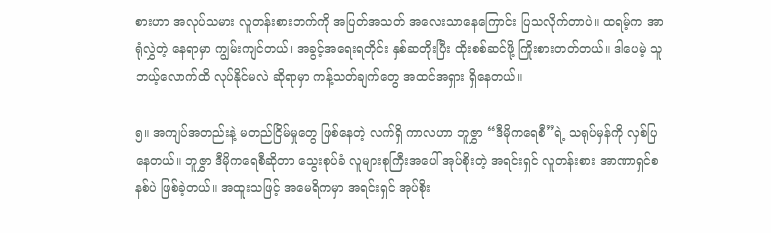စားဟာ အလုပ်သမား လူတန်းစားဘက်ကို အပြတ်အသတ် အလေးသာနေကြောင်း ပြသလိုက်တာပဲ။ ထရမ့်က အာရုံလွှဲတဲ့ နေရာမှာ ကျွမ်းကျင်တယ်၊ အခွင့်အရေးရတိုင်း နှစ်ဆတိုးပြီး ထိုးစစ်ဆင်ဖို့ ကြိုးစားတတ်တယ်။ ဒါပေမဲ့ သူ ဘယ့်လောက်ထိ လုပ်နိုင်မလဲ ဆိုရာမှာ ကန့်သတ်ချက်တွေ အထင်အရှား ရှိနေတယ်။

၅။ အကျပ်အတည်းနဲ့ မတည်ငြိမ်မှုတွေ ဖြစ်နေတဲ့ လက်ရှိ ကာလဟာ ဘူဇွှာ “ဒီမိုကရေစီ”ရဲ့ သရုပ်မှန်ကို လှစ်ပြနေတယ်။ ဘူဇွှာ ဒီမိုကရေစီဆိုတာ သွေးစုပ်ခံ လူများစုကြီးအပေါ် အုပ်စိုးတဲ့ အရင်းရှင် လူတန်းစား အာဏာရှင်စနစ်ပဲ ဖြစ်ခဲ့တယ်။ အထူးသဖြင့် အမေရိကမှာ အရင်းရှင် အုပ်စိုး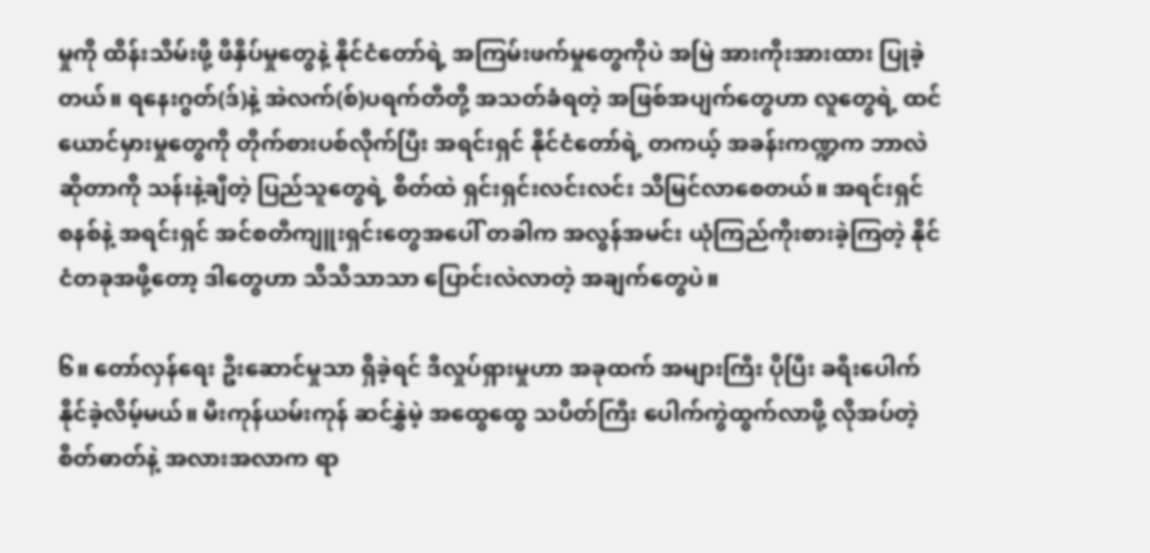မှုကို ထိန်းသိမ်းဖို့ ဖိနှိပ်မှုတွေနဲ့ နိုင်ငံတော်ရဲ့ အကြမ်းဖက်မှုတွေကိုပဲ အမြဲ အားကိုးအားထား ပြုခဲ့တယ်။ ရနေးဂွတ်(ဒ်)နဲ့ အဲလက်(စ်)ပရက်တီတို့ အသတ်ခံရတဲ့ အဖြစ်အပျက်တွေဟာ လူတွေရဲ့ ထင်ယောင်မှားမှုတွေကို တိုက်စားပစ်လိုက်ပြီး အရင်းရှင် နိုင်ငံတော်ရဲ့ တကယ့် အခန်းကဏ္ဍက ဘာလဲ ဆိုတာကို သန်းနဲ့ချီတဲ့ ပြည်သူတွေရဲ့ စိတ်ထဲ ရှင်းရှင်းလင်းလင်း သိမြင်လာစေတယ်။ အရင်းရှင် စနစ်နဲ့ အရင်းရှင် အင်စတီကျူးရှင်းတွေအပေါ် တခါက အလွန်အမင်း ယုံကြည်ကိုးစားခဲ့ကြတဲ့ နိုင်ငံတခုအဖို့တော့ ဒါတွေဟာ သိသိသာသာ ပြောင်းလဲလာတဲ့ အချက်တွေပဲ။

၆။ တော်လှန်ရေး ဦးဆောင်မှုသာ ရှိခဲ့ရင် ဒီလှုပ်ရှားမှုဟာ အခုထက် အများကြီး ပိုပြီး ခရီးပေါက်နိုင်ခဲ့လိမ့်မယ်။ မီးကုန်ယမ်းကုန် ဆင်နွှဲမဲ့ အထွေထွေ သပိတ်ကြီး ပေါက်ကွဲထွက်လာဖို့ လိုအပ်တဲ့ စိတ်ဓာတ်နဲ့ အလားအလာက ရာ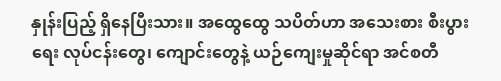နှုန်းပြည့် ရှိနေပြီးသား။ အထွေထွေ သပိတ်ဟာ အသေးစား စီးပွားရေး လုပ်ငန်းတွေ၊ ကျောင်းတွေနဲ့ ယဉ်ကျေးမှုဆိုင်ရာ အင်စတီ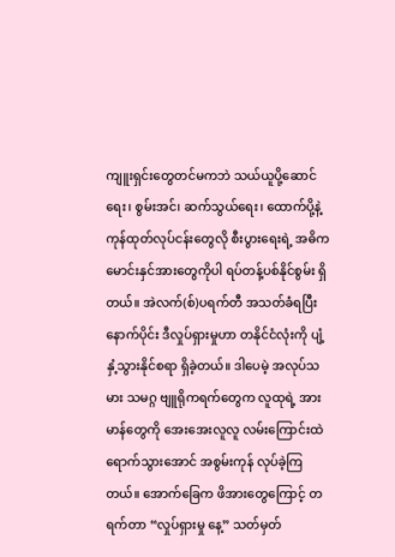ကျူးရှင်းတွေတင်မကဘဲ သယ်ယူပို့ဆောင်ရေး၊ စွမ်းအင်၊ ဆက်သွယ်ရေး၊ ထောက်ပို့နဲ့ ကုန်ထုတ်လုပ်ငန်းတွေလို စီးပွားရေးရဲ့ အဓိက မောင်းနှင်အားတွေကိုပါ ရပ်တန့်ပစ်နိုင်စွမ်း ရှိတယ်။ အဲလက်(စ်)ပရက်တီ အသတ်ခံရပြီး နောက်ပိုင်း ဒီလှုပ်ရှားမှုဟာ တနိုင်ငံလုံးကို ပျံ့နှံ့သွားနိုင်စရာ ရှိခဲ့တယ်။ ဒါပေမဲ့ အလုပ်သမား သမဂ္ဂ ဗျူရိုကရက်တွေက လူထုရဲ့ အားမာန်တွေကို အေးအေးလူလူ လမ်းကြောင်းထဲ ရောက်သွားအောင် အစွမ်းကုန် လုပ်ခဲ့ကြတယ်။ အောက်ခြေက ဖိအားတွေကြောင့် တရက်တာ “လှုပ်ရှားမှု နေ့” သတ်မှတ်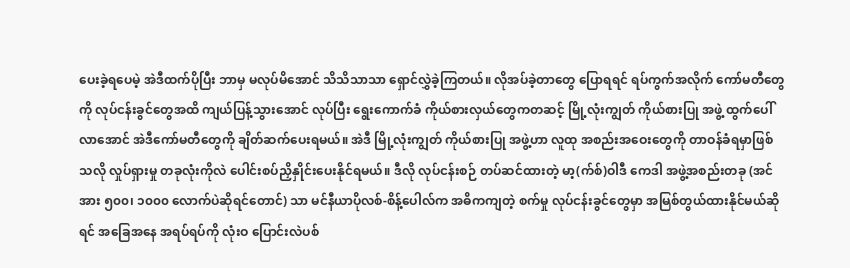ပေးခဲ့ရပေမဲ့ အဲဒီထက်ပိုပြီး ဘာမှ မလုပ်မိအောင် သိသိသာသာ ရှောင်လွှဲခဲ့ကြတယ်။ လိုအပ်ခဲ့တာတွေ ပြောရရင် ရပ်ကွက်အလိုက် ကော်မတီတွေကို လုပ်ငန်းခွင်တွေအထိ ကျယ်ပြန့်သွားအောင် လုပ်ပြီး ရွေးကောက်ခံ ကိုယ်စားလှယ်တွေကတဆင့် မြို့လုံးကျွတ် ကိုယ်စားပြု အဖွဲ့ ထွက်ပေါ်လာအောင် အဲဒီကော်မတီတွေကို ချိတ်ဆက်ပေးရမယ်။ အဲဒီ မြို့လုံးကျွတ် ကိုယ်စားပြု အဖွဲ့ဟာ လူထု အစည်းအဝေးတွေကို တာဝန်ခံရမှာဖြစ်သလို လှုပ်ရှားမှု တခုလုံးကိုလဲ ပေါင်းစပ်ညှိနှိုင်းပေးနိုင်ရမယ်။ ဒီလို လုပ်ငန်းစဉ် တပ်ဆင်ထားတဲ့ မာ့(က်စ်)ဝါဒီ ကေဒါ အဖွဲ့အစည်းတခု (အင်အား ၅၀၀၊ ၁၀၀၀ လောက်ပဲဆိုရင်တောင်) သာ မင်နီယာပိုလစ်-စိန့်ပေါလ်က အဓိကကျတဲ့ စက်မှု လုပ်ငန်းခွင်တွေမှာ အမြစ်တွယ်ထားနိုင်မယ်ဆိုရင် အခြေအနေ အရပ်ရပ်ကို လုံးဝ ပြောင်းလဲပစ်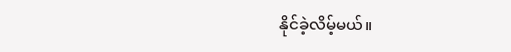နိုင်ခဲ့လိမ့်မယ်။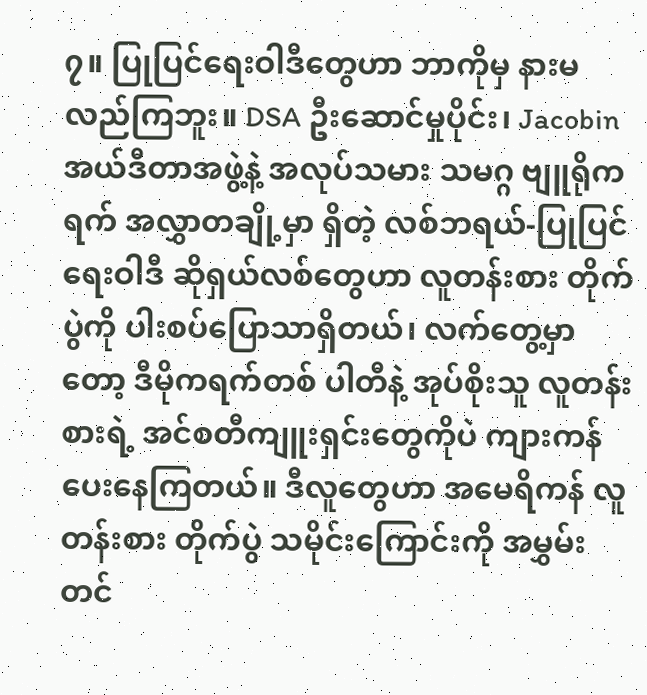၇။ ပြုပြင်ရေးဝါဒီတွေဟာ ဘာကိုမှ နားမလည်ကြဘူး။ DSA ဦးဆောင်မှုပိုင်း၊ Jacobin အယ်ဒီတာအဖွဲ့နဲ့ အလုပ်သမား သမဂ္ဂ ဗျူရိုကရက် အလွှာတချို့မှာ ရှိတဲ့ လစ်ဘရယ်-ပြုပြင်ရေးဝါဒီ ဆိုရှယ်လစ်တွေဟာ လူတန်းစား တိုက်ပွဲကို ပါးစပ်ပြောသာရှိတယ်၊ လက်တွေ့မှာတော့ ဒီမိုကရက်တစ် ပါတီနဲ့ အုပ်စိုးသူ လူတန်းစားရဲ့ အင်စတီကျူးရှင်းတွေကိုပဲ ကျားကန်ပေးနေကြတယ်။ ဒီလူတွေဟာ အမေရိကန် လူတန်းစား တိုက်ပွဲ သမိုင်းကြောင်းကို အမွှမ်းတင်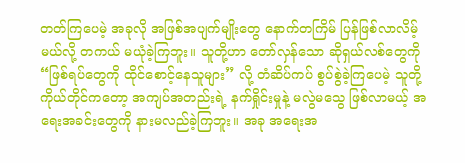တတ်ကြပေမဲ့ အခုလို အဖြစ်အပျက်မျိုးတွေ နောက်တကြိမ် ပြန်ဖြစ်လာလိမ့်မယ်လို့ တကယ် မယုံခဲ့ကြဘူး။ သူတို့ဟာ တော်လှန်သော ဆိုရှယ်လစ်တွေကို “ဖြစ်ရပ်တွေကို ထိုင်စောင့်နေသူများ” လို့ တံဆိပ်ကပ် စွပ်စွဲခဲ့ကြပေမဲ့ သူတို့ကိုယ်တိုင်ကတော့ အကျပ်အတည်းရဲ့ နက်ရှိုင်းမှုနဲ့ မလွဲမသွေ ဖြစ်လာမယ့် အရေးအခင်းတွေကို နားမလည်ခဲ့ကြဘူး။ အခု အရေးအ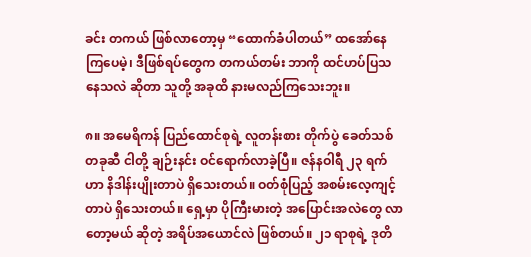ခင်း တကယ် ဖြစ်လာတော့မှ “ထောက်ခံပါတယ်” ထအော်နေကြပေမဲ့၊ ဒီဖြစ်ရပ်တွေက တကယ်တမ်း ဘာကို ထင်ဟပ်ပြသနေသလဲ ဆိုတာ သူတို့ အခုထိ နားမလည်ကြသေးဘူး။

၈။ အမေရိကန် ပြည်ထောင်စုရဲ့ လူတန်းစား တိုက်ပွဲ ခေတ်သစ်တခုဆီ ငါတို့ ချဉ်းနင်း ဝင်ရောက်လာခဲ့ပြီ။ ဇန်နဝါရီ ၂၃ ရက်ဟာ နိဒါန်းပျိုးတာပဲ ရှိသေးတယ်။ ဝတ်စုံပြည့် အစမ်းလေ့ကျင့်တာပဲ ရှိသေးတယ်။ ရှေ့မှာ ပိုကြီးမားတဲ့ အပြောင်းအလဲတွေ လာတော့မယ် ဆိုတဲ့ အရိပ်အယောင်လဲ ဖြစ်တယ်။ ၂၁ ရာစုရဲ့ ဒုတိ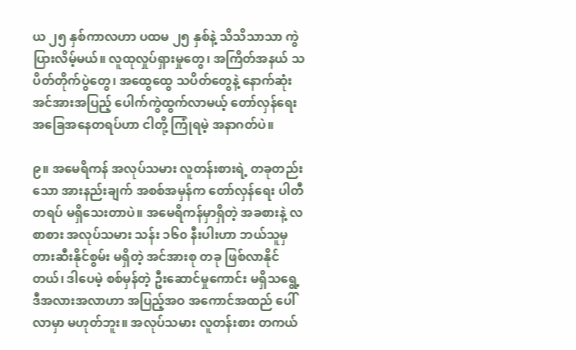ယ ၂၅ နှစ်ကာလဟာ ပထမ ၂၅ နှစ်နဲ့ သိသိသာသာ ကွဲပြားလိမ့်မယ်။ လူထုလှုပ်ရှားမှုတွေ၊ အကြိတ်အနယ် သပိတ်တိုက်ပွဲတွေ၊ အထွေထွေ သပိတ်တွေနဲ့ နောက်ဆုံး အင်အားအပြည့် ပေါက်ကွဲထွက်လာမယ့် တော်လှန်ရေး အခြေအနေတရပ်ဟာ ငါတို့ ကြုံရမဲ့ အနာဂတ်ပဲ။

၉။ အမေရိကန် အလုပ်သမား လူတန်းစားရဲ့ တခုတည်းသော အားနည်းချက် အစစ်အမှန်က တော်လှန်ရေး ပါတီတရပ် မရှိသေးတာပဲ။ အမေရိကန်မှာရှိတဲ့ အခစားနဲ့ လစာစား အလုပ်သမား သန်း ၁၆၀ နီးပါးဟာ ဘယ်သူမှ တားဆီးနိုင်စွမ်း မရှိတဲ့ အင်အားစု တခု ဖြစ်လာနိုင်တယ်၊ ဒါပေမဲ့ စစ်မှန်တဲ့ ဦးဆောင်မှုကောင်း မရှိသရွေ့ ဒီအလားအလာဟာ အပြည့်အဝ အကောင်အထည် ပေါ်လာမှာ မဟုတ်ဘူး။ အလုပ်သမား လူတန်းစား တကယ်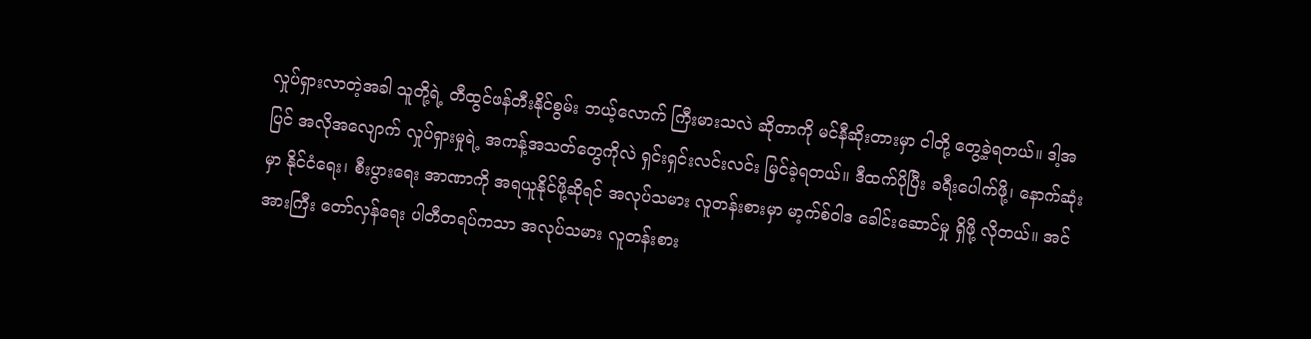လှုပ်ရှားလာတဲ့အခါ သူတို့ရဲ့ တီထွင်ဖန်တီးနိုင်စွမ်း ဘယ့်လောက် ကြီးမားသလဲ ဆိုတာကို မင်နီဆိုးတားမှာ ငါတို့ တွေ့ခဲ့ရတယ်။ ဒါ့အပြင် အလိုအလျောက် လှုပ်ရှားမှုရဲ့ အကန့်အသတ်တွေကိုလဲ ရှင်းရှင်းလင်းလင်း မြင်ခဲ့ရတယ်။ ဒီထက်ပိုပြီး ခရီးပေါက်ဖို့၊ နောက်ဆုံးမှာ နိုင်ငံရေး၊ စီးပွားရေး အာဏာကို အရယူနိုင်ဖို့ဆိုရင် အလုပ်သမား လူတန်းစားမှာ မာ့က်စ်ဝါဒ ခေါင်းဆောင်မှု ရှိဖို့ လိုတယ်။ အင်အားကြီး တော်လှန်ရေး ပါတီတရပ်ကသာ အလုပ်သမား လူတန်းစား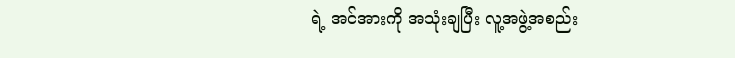ရဲ့ အင်အားကို အသုံးချပြီး လူ့အဖွဲ့အစည်း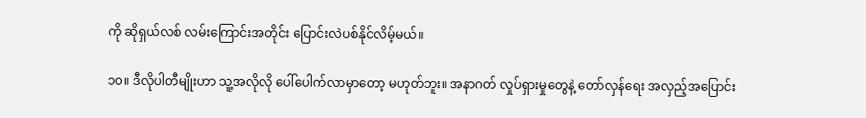ကို ဆိုရှယ်လစ် လမ်းကြောင်းအတိုင်း ပြောင်းလဲပစ်နိုင်လိမ့်မယ်။

၁၀။ ဒီလိုပါတီမျိုးဟာ သူ့အလိုလို ပေါ်ပေါက်လာမှာတော့ မဟုတ်ဘူး။ အနာဂတ် လှုပ်ရှားမှုတွေနဲ့ တော်လှန်ရေး အလှည့်အပြောင်း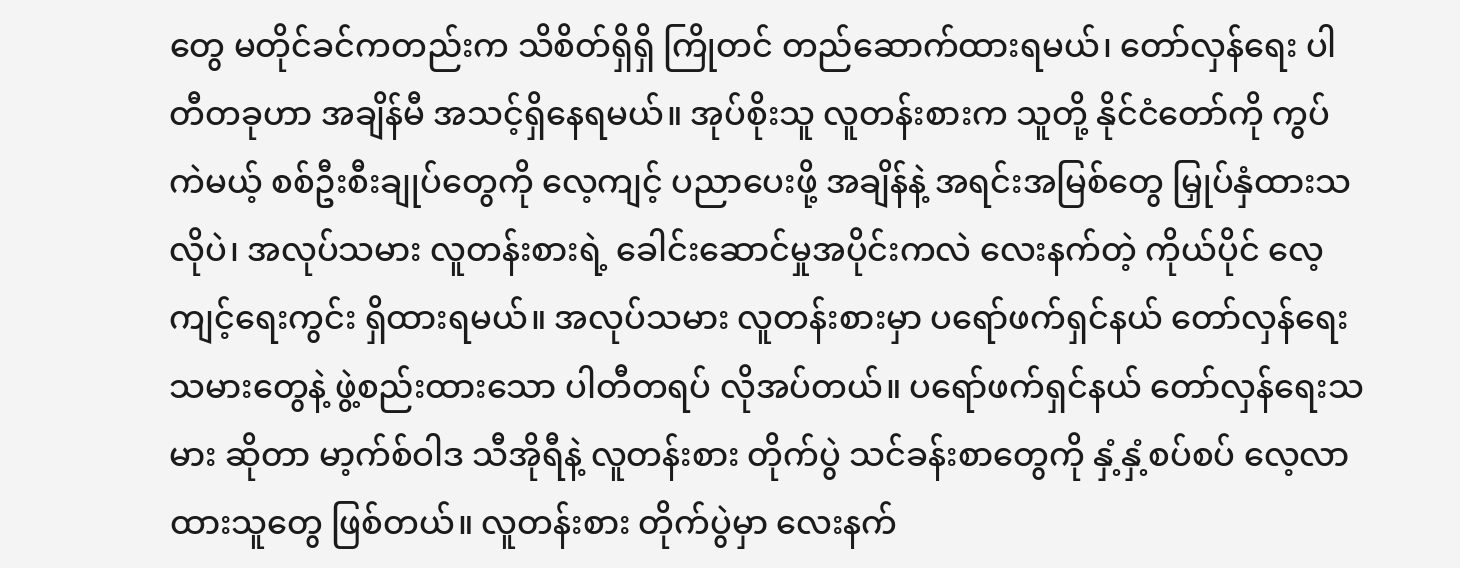တွေ မတိုင်ခင်ကတည်းက သိစိတ်ရှိရှိ ကြိုတင် တည်ဆောက်ထားရမယ်၊ တော်လှန်ရေး ပါတီတခုဟာ အချိန်မီ အသင့်ရှိနေရမယ်။ အုပ်စိုးသူ လူတန်းစားက သူတို့ နိုင်ငံတော်ကို ကွပ်ကဲမယ့် စစ်ဦးစီးချုပ်တွေကို လေ့ကျင့် ပညာပေးဖို့ အချိန်နဲ့ အရင်းအမြစ်တွေ မြှုပ်နှံထားသလိုပဲ၊ အလုပ်သမား လူတန်းစားရဲ့ ခေါင်းဆောင်မှုအပိုင်းကလဲ လေးနက်တဲ့ ကိုယ်ပိုင် လေ့ကျင့်ရေးကွင်း ရှိထားရမယ်။ အလုပ်သမား လူတန်းစားမှာ ပရော်ဖက်ရှင်နယ် တော်လှန်ရေးသမားတွေနဲ့ ဖွဲ့စည်းထားသော ပါတီတရပ် လိုအပ်တယ်။ ပရော်ဖက်ရှင်နယ် တော်လှန်ရေးသမား ဆိုတာ မာ့က်စ်ဝါဒ သီအိုရီနဲ့ လူတန်းစား တိုက်ပွဲ သင်ခန်းစာတွေကို နှံ့နှံ့စပ်စပ် လေ့လာထားသူတွေ ဖြစ်တယ်။ လူတန်းစား တိုက်ပွဲမှာ လေးနက်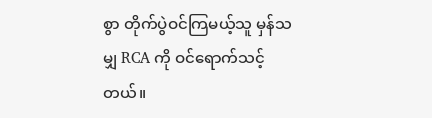စွာ တိုက်ပွဲဝင်ကြမယ့်သူ မှန်သမျှ RCA ကို ဝင်ရောက်သင့်တယ်။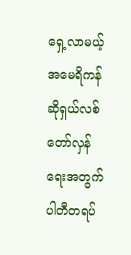ရှေ့လာမယ့် အမေရိကန် ဆိုရှယ်လစ် တော်လှန်ရေးအတွက် ပါတီတရပ်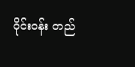ဝိုင်းဝန်း တည်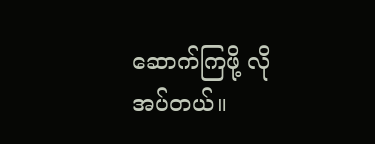ဆောက်ကြဖို့ လိုအပ်တယ်။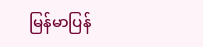မြန်မာပြန်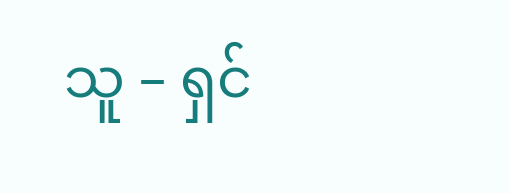သူ – ရှင်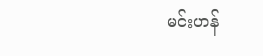မင်းဟန်